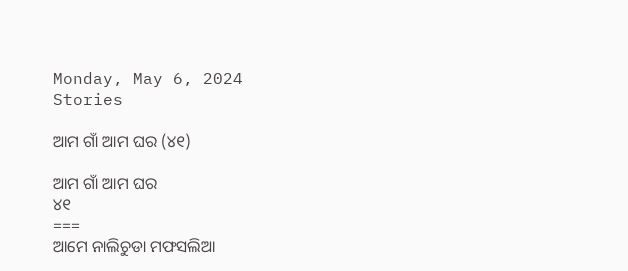Monday, May 6, 2024
Stories

ଆମ ଗାଁ ଆମ ଘର (୪୧)

ଆମ ଗାଁ ଆମ ଘର
୪୧
===
ଆମେ ନାଲିଚୁଡା ମଫସଲିଆ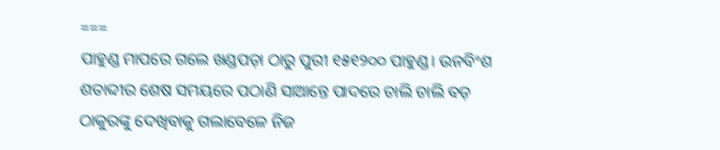===
ପାହୁଣ୍ଡ ମାପରେ ଗଲେ ଖଣ୍ଡପଡ଼ା ଠାରୁ ପୁରୀ ୧୫୧୨୦୦ ପାହୁଣ୍ଡ। ଉନବିଂଶ ଶତାବ୍ଦୀର ଶେଷ ସମୟରେ ପଠାଣି ସାଆନ୍ତେ ପାଦରେ ଚାଲି ଚାଲି ବଡ଼ ଠାକୁରଙ୍କୁ ଦେଖିବାକୁ ଗଲାବେଳେ ନିଜ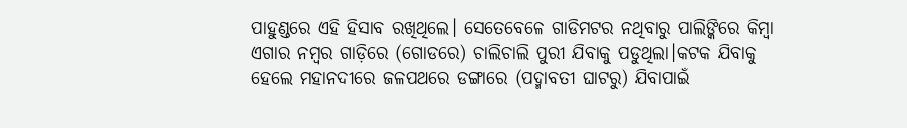ପାହୁଣ୍ଡରେ ଏହି ହିସାବ ରଖିଥିଲେ। ସେତେବେଳେ ଗାଡିମଟର ନଥିବାରୁ ପାଲିଙ୍କିରେ କିମ୍ବା ଏଗାର ନମ୍ବର ଗାଡ଼ିରେ (ଗୋଡରେ) ଚାଲିଚାଲି ପୁରୀ ଯିବାକୁ ପଡୁଥିଲା।କଟକ ଯିବାକୁ ହେଲେ ମହାନଦୀରେ ଜଳପଥରେ ଡଙ୍ଗାରେ (ପଦ୍ମାବତୀ ଘାଟରୁ) ଯିବାପାଇଁ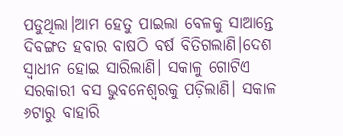ପଡୁଥିଲା।ଆମ ହେତୁ ପାଇଲା ବେଳକୁ ସାଆନ୍ତେ ଦିବଙ୍ଗତ ହବାର ବାଷଠି ବର୍ଷ ବିତିଗଲାଣି।ଦେଶ ସ୍ବାଧୀନ ହୋଇ ସାରିଲାଣି। ସକାଳୁ ଗୋଟିଏ ସରକାରୀ ବସ ଭୁବନେଶ୍ଵରକୁ ପଡ଼ିଲାଣି। ସକାଳ ୬ଟାରୁ ବାହାରି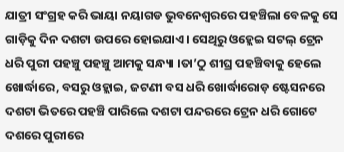ଯାତ୍ରୀ ସଂଗ୍ରହ କରି ଭାୟା ନୟାଗଡ ଭୁବନେଶ୍ଵରରେ ପହଞ୍ଚିଲା ବେଳକୁ ସେ ଗାଡ଼ିକୁ ଦିନ ଦଶଟା ଉପରେ ହୋଇଯାଏ। ସେଥିରୁ ଓହ୍ଲେଇ ସଟଲ୍ ଟ୍ରେନ ଧରି ପୁରୀ ପହଞ୍ଚୁ ପହଞ୍ଚୁ ଆମକୁ ସନ୍ଧ୍ୟା ।ତା’ଠୁ ଶୀଘ୍ର ପହଞ୍ଚିବାକୁ ହେଲେ ଖୋର୍ଦ୍ଧାରେ, ବସରୁ ଓହ୍ଲାଇ, ଜଟଣୀ ବସ ଧରି ଖୋର୍ଦ୍ଧାରୋଡ଼ ଷ୍ଟେସନରେ ଦଶଟା ଭିତରେ ପହଞ୍ଚି ପାରିଲେ ଦଶଟା ପନ୍ଦରରେ ଟ୍ରେନ ଧରି ଗୋଟେ ଦଶରେ ପୁରୀରେ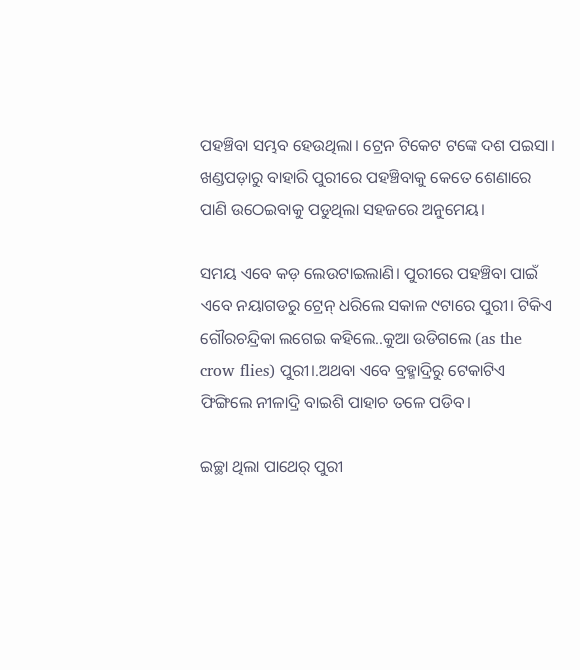ପହଞ୍ଚିବା ସମ୍ଭବ ହେଉଥିଲା। ଟ୍ରେନ ଟିକେଟ ଟଙ୍କେ ଦଶ ପଇସା। ଖଣ୍ଡପଡ଼ାରୁ ବାହାରି ପୁରୀରେ ପହଞ୍ଚିବାକୁ କେତେ ଶେଣାରେ ପାଣି ଉଠେଇବାକୁ ପଡୁଥିଲା ସହଜରେ ଅନୁମେୟ।

ସମୟ ଏବେ କଡ଼ ଲେଉଟାଇଲାଣି। ପୁରୀରେ ପହଞ୍ଚିବା ପାଇଁ ଏବେ ନୟାଗଡରୁ ଟ୍ରେନ୍ ଧରିଲେ ସକାଳ ୯ଟାରେ ପୁରୀ। ଟିକିଏ ଗୌରଚନ୍ଦ୍ରିକା ଲଗେଇ କହିଲେ..କୁଆ ଉଡିଗଲେ (as the crow flies) ପୁରୀ।.ଅଥବା ଏବେ ବ୍ରହ୍ମାଦ୍ରିରୁ ଟେକାଟିଏ ଫିଙ୍ଗିଲେ ନୀଳାଦ୍ରି ବାଇଶି ପାହାଚ ତଳେ ପଡିବ।

ଇଚ୍ଛା ଥିଲା ପାଥେର୍ ପୁରୀ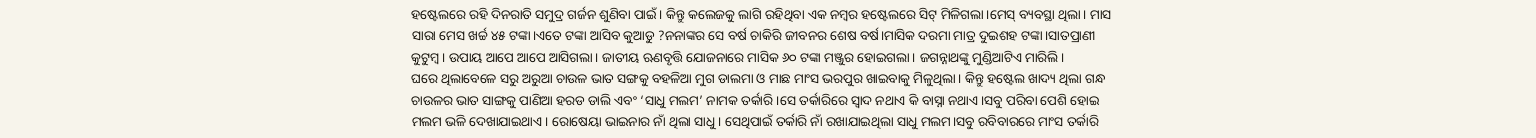ହଷ୍ଟେଲରେ ରହି ଦିନରାତି ସମୁଦ୍ର ଗର୍ଜନ ଶୁଣିବା ପାଇଁ। କିନ୍ତୁ କଲେଜକୁ ଲାଗି ରହିଥିବା ଏକ ନମ୍ବର ହଷ୍ଟେଲରେ ସିଟ୍ ମିଳିଗଲା।ମେସ୍ ବ୍ୟବସ୍ଥା ଥିଲା। ମାସ ସାରା ମେସ ଖର୍ଚ୍ଚ ୪୫ ଟଙ୍କା।ଏତେ ଟଙ୍କା ଆସିବ କୁଆଡୁ ?ନନାଙ୍କର ସେ ବର୍ଷ ଚାକିରି ଜୀବନର ଶେଷ ବର୍ଷ।ମାସିକ ଦରମା ମାତ୍ର ଦୁଇଶହ ଟଙ୍କା।ସାତପ୍ରାଣୀ କୁଟୁମ୍ବ। ଉପାୟ ଆପେ ଆପେ ଆସିଗଲା। ଜାତୀୟ ଋଣବୃତ୍ତି ଯୋଜନାରେ ମାସିକ ୬୦ ଟଙ୍କା ମଞ୍ଜୁର ହୋଇଗଲା। ଜଗନ୍ନାଥଙ୍କୁ ମୁଣ୍ଡିଆଟିଏ ମାରିଲି।
ଘରେ ଥିଲାବେଳେ ସରୁ ଅରୁଆ ଚାଉଳ ଭାତ ସଙ୍ଗକୁ ବହଳିଆ ମୁଗ ଡାଲମା ଓ ମାଛ ମାଂସ ଭରପୁର ଖାଇବାକୁ ମିଳୁଥିଲା। କିନ୍ତୁ ହଷ୍ଟେଲ ଖାଦ୍ୟ ଥିଲା ଗନ୍ଧ ଚାଉଳର ଭାତ ସାଙ୍ଗକୁ ପାଣିଆ ହରଡ ଡାଲି ଏବଂ ‘ସାଧୁ ମଲମ’ ନାମକ ତର୍କାରି।ସେ ତର୍କାରିରେ ସ୍ବାଦ ନଥାଏ କି ବାସ୍ନା ନଥାଏ।ସବୁ ପରିବା ପେଶି ହୋଇ ମଲମ ଭଳି ଦେଖାଯାଇଥାଏ। ରୋଷେୟା ଭାଇନାର ନାଁ ଥିଲା ସାଧୁ। ସେଥିପାଇଁ ତର୍କାରି ନାଁ ରଖାଯାଇଥିଲା ସାଧୁ ମଲମ।ସବୁ ରବିବାରରେ ମାଂସ ତର୍କାରି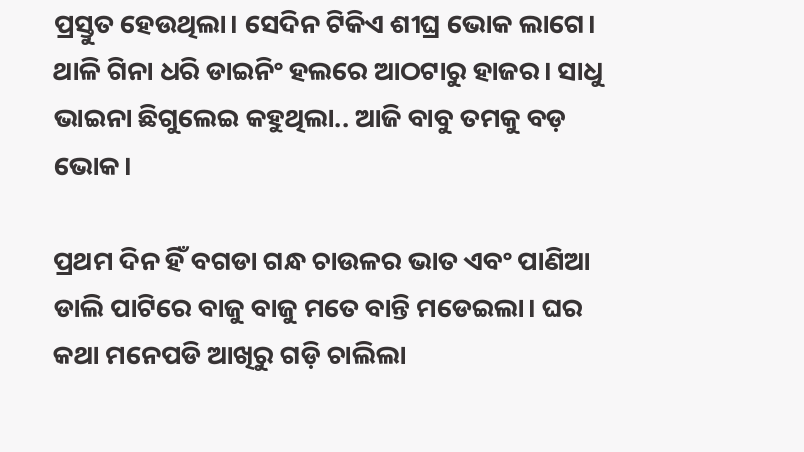ପ୍ରସ୍ତୁତ ହେଉଥିଲା। ସେଦିନ ଟିକିଏ ଶୀଘ୍ର ଭୋକ ଲାଗେ। ଥାଳି ଗିନା ଧରି ଡାଇନିଂ ହଲରେ ଆଠଟାରୁ ହାଜର। ସାଧୁ ଭାଇନା ଛିଗୁଲେଇ କହୁଥିଲା.. ଆଜି ବାବୁ ତମକୁ ବଡ଼ ଭୋକ।

ପ୍ରଥମ ଦିନ ହିଁ ବଗଡା ଗନ୍ଧ ଚାଉଳର ଭାତ ଏବଂ ପାଣିଆ ଡାଲି ପାଟିରେ ବାଜୁ ବାଜୁ ମତେ ବାନ୍ତି ମଡେଇଲା। ଘର କଥା ମନେପଡି ଆଖିରୁ ଗଡ଼ି ଚାଲିଲା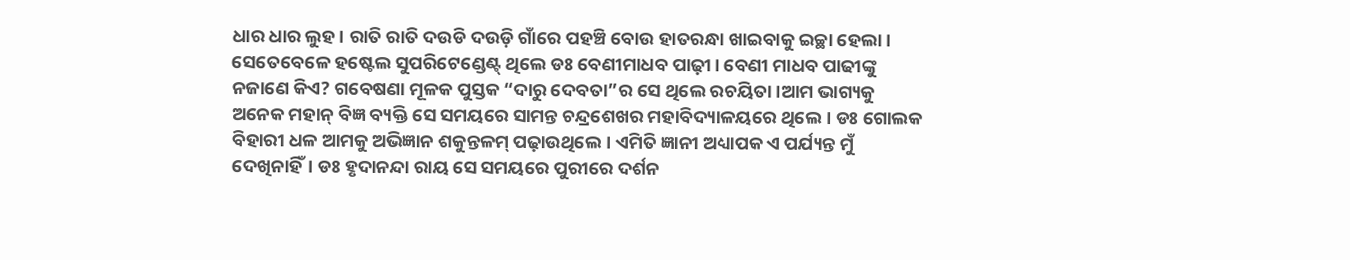ଧାର ଧାର ଲୁହ। ରାତି ରାତି ଦଉଡି ଦଉଡ଼ି ଗାଁରେ ପହଞ୍ଚି ବୋଉ ହାତରନ୍ଧା ଖାଇବାକୁ ଇଚ୍ଛା ହେଲା।
ସେତେବେଳେ ହଷ୍ଟେଲ ସୁପରିଟେଣ୍ଡେଣ୍ଟ୍ ଥିଲେ ଡଃ ବେଣୀମାଧବ ପାଢ଼ୀ। ବେଣୀ ମାଧବ ପାଢୀଙ୍କୁ ନଜାଣେ କିଏ? ଗବେଷଣା ମୂଳକ ପୁସ୍ତକ “ଦାରୁ ଦେବତା”ର ସେ ଥିଲେ ରଚୟିତା।ଆମ ଭାଗ୍ୟକୁ ଅନେକ ମହାନ୍ ବିଜ୍ଞ ବ୍ୟକ୍ତି ସେ ସମୟରେ ସାମନ୍ତ ଚନ୍ଦ୍ରଶେଖର ମହାବିଦ୍ୟାଳୟରେ ଥିଲେ। ଡଃ ଗୋଲକ ବିହାରୀ ଧଳ ଆମକୁ ଅଭିଜ୍ଞାନ ଶକୁନ୍ତଳମ୍ ପଢ଼ାଉଥିଲେ। ଏମିତି ଜ୍ଞାନୀ ଅଧ୍ୟାପକ ଏ ପର୍ଯ୍ୟନ୍ତ ମୁଁ ଦେଖିନାହିଁ। ଡଃ ହୃଦାନନ୍ଦା ରାୟ ସେ ସମୟରେ ପୁରୀରେ ଦର୍ଶନ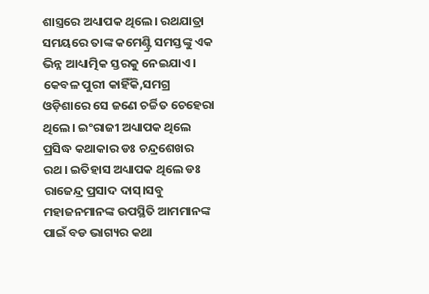ଶାସ୍ତ୍ରରେ ଅଧ୍ୟାପକ ଥିଲେ। ରଥଯାତ୍ରା ସମୟରେ ତାଙ୍କ କମେଣ୍ଟ୍ରି ସମସ୍ତଙ୍କୁ ଏକ ଭିନ୍ନ ଆଧ୍ୟାତ୍ମିକ ସ୍ତରକୁ ନେଇଯାଏ । କେବଳ ପୁରୀ କାହିଁକି,ସମଗ୍ର ଓଡ଼ିଶାରେ ସେ ଜଣେ ଚର୍ଚ୍ଚିତ ଚେହେରା ଥିଲେ। ଇଂରାଜୀ ଅଧ୍ୟାପକ ଥିଲେ ପ୍ରସିଦ୍ଧ କଥାକାର ଡଃ ଚନ୍ଦ୍ରଶେଖର ରଥ। ଇତିହାସ ଅଧ୍ୟାପକ ଥିଲେ ଡଃ ରାଜେନ୍ଦ୍ର ପ୍ରସାଦ ଦାସ୍।ସବୁ ମହାଜନମାନଙ୍କ ଉପସ୍ଥିତି ଆମମାନଙ୍କ ପାଇଁ ବଡ ଭାଗ୍ୟର କଥା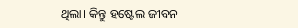ଥିଲା। କିନ୍ତୁ ହଷ୍ଟେଲ ଜୀବନ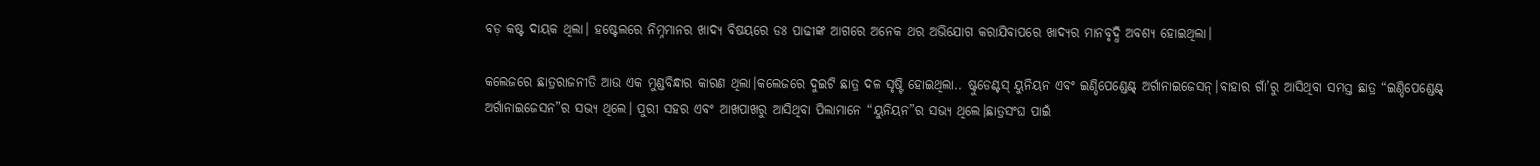ବଡ଼ କଷ୍ଟ ଦାୟକ ଥିଲା। ହଷ୍ଟେଲରେ ନିମ୍ନମାନର ଖାଦ୍ୟ ବିଷୟରେ ଡଃ ପାଢୀଙ୍କ ଆଗରେ ଅନେକ ଥର ଅଭିଯୋଗ କରାଯିବାପରେ ଖାଦ୍ୟର ମାନବୃଦ୍ଧି ଅବଶ୍ୟ ହୋଇଥିଲା।

କଲେଜରେ ଛାତ୍ରରାଜନୀତି ଆଉ ଏକ ମୁଣ୍ଡବିନ୍ଧାର କାରଣ ଥିଲା।କଲେଜରେ ଦୁଇଟି ଛାତ୍ର ଦଳ ସୃଷ୍ଟି ହୋଇଥିଲା.. ଷ୍ଟୁଡେଣ୍ଟସ୍ ୟୁନିୟନ ଏବଂ ଇଣ୍ଡିପେଣ୍ଡେଣ୍ଟ୍ ଅର୍ଗାନାଇଜେସନ୍।ବାହାର ଗାଁ’ରୁ ଆସିଥିବା ସମସ୍ତ ଛାତ୍ର “ଇଣ୍ଡିପେଣ୍ଡେଣ୍ଟ୍ ଅର୍ଗାନାଇଜେସନ”ର ସଭ୍ୟ ଥିଲେ। ପୁରୀ ସହର ଏବଂ ଆଖପାଖରୁ ଆସିଥିବା ପିଲାମାନେ “ୟୁନିୟନ”ର ସଭ୍ୟ ଥିଲେ।ଛାତ୍ରସଂଘ ପାଇଁ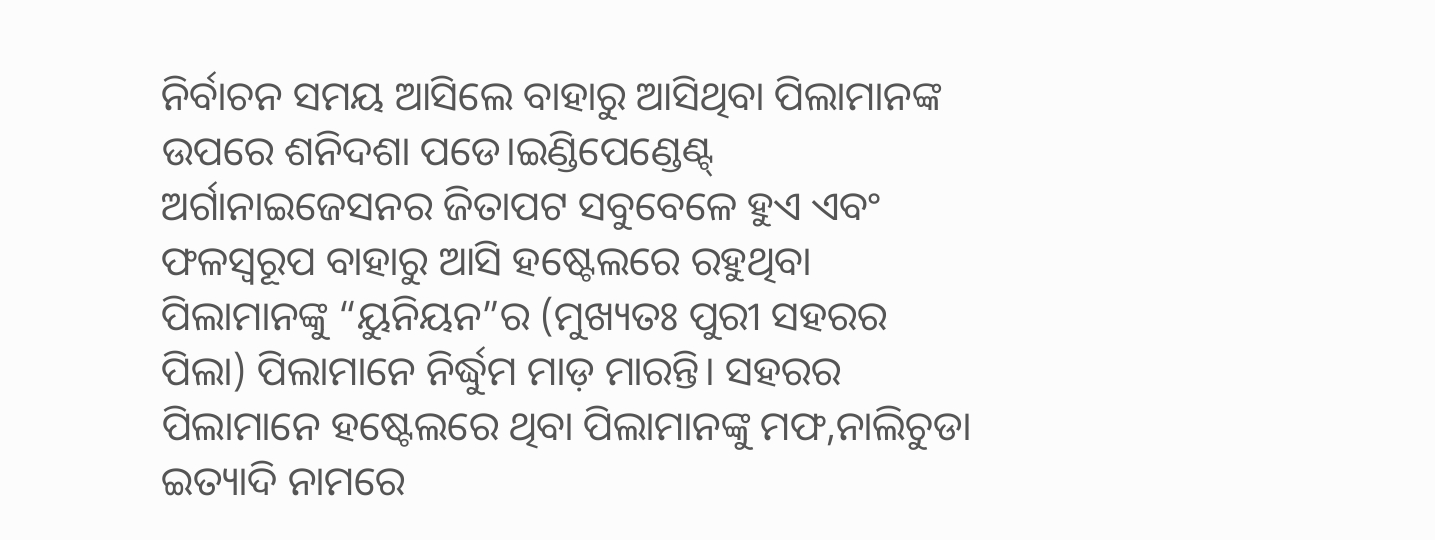ନିର୍ବାଚନ ସମୟ ଆସିଲେ ବାହାରୁ ଆସିଥିବା ପିଲାମାନଙ୍କ ଉପରେ ଶନିଦଶା ପଡେ।ଇଣ୍ଡିପେଣ୍ଡେଣ୍ଟ୍ ଅର୍ଗାନାଇଜେସନର ଜିତାପଟ ସବୁବେଳେ ହୁଏ ଏବଂ ଫଳସ୍ବରୂପ ବାହାରୁ ଆସି ହଷ୍ଟେଲରେ ରହୁଥିବା ପିଲାମାନଙ୍କୁ “ୟୁନିୟନ”ର (ମୁଖ୍ୟତଃ ପୁରୀ ସହରର ପିଲା) ପିଲାମାନେ ନିର୍ଦ୍ଧୁମ ମାଡ଼ ମାରନ୍ତି। ସହରର ପିଲାମାନେ ହଷ୍ଟେଲରେ ଥିବା ପିଲାମାନଙ୍କୁ ମଫ,ନାଲିଚୁଡା ଇତ୍ୟାଦି ନାମରେ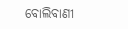ବୋଲିବାଣୀ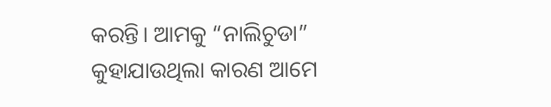କରନ୍ତି। ଆମକୁ “ନାଲିଚୁଡା” କୁହାଯାଉଥିଲା କାରଣ ଆମେ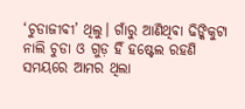‘ଚୁଡାଜୀବୀ’ ଥିଲୁ। ଗାଁରୁ ଆଣିଥିଵା ଢିଙ୍କିକୁଟା ନାଲି ଚୁଡା ଓ ଗୁଡ଼ ହିଁ ହଷ୍ଟେଲ ରହଣି ସମୟରେ ଆମର ଥିଲା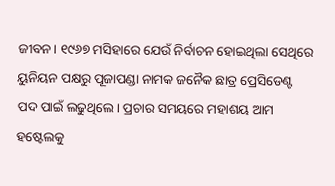ଜୀବନ। ୧୯୬୭ ମସିହାରେ ଯେଉଁ ନିର୍ବାଚନ ହୋଇଥିଲା ସେଥିରେ ୟୁନିୟନ ପକ୍ଷରୁ ପୂଜାପଣ୍ଡା ନାମକ ଜନୈକ ଛାତ୍ର ପ୍ରେସିଡେଣ୍ଟ ପଦ ପାଇଁ ଲଢୁଥିଲେ। ପ୍ରଚାର ସମୟରେ ମହାଶୟ ଆମ ହଷ୍ଟେଲକୁ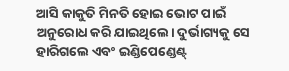ଆସି କାକୁତି ମିନତି ହୋଇ ଭୋଟ ପାଇଁ ଅନୁରୋଧ କରି ଯାଇଥିଲେ। ଦୁର୍ଭାଗ୍ୟକୁ ସେ ହାରିଗଲେ ଏବଂ ଇଣ୍ଡିପେଣ୍ଡେଣ୍ଟ୍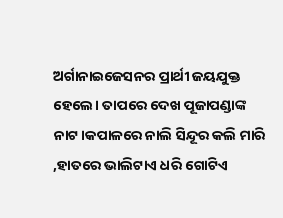ଅର୍ଗାନାଇଜେସନର ପ୍ରାର୍ଥୀ ଜୟଯୁକ୍ତ ହେଲେ। ତାପରେ ଦେଖ ପୂଜାପଣ୍ଡାଙ୍କ ନାଟ।କପାଳରେ ନାଲି ସିନ୍ଦୂର କଲି ମାରି ,ହାତରେ ଭାଲିଟାଏ ଧରି ଗୋଟିଏ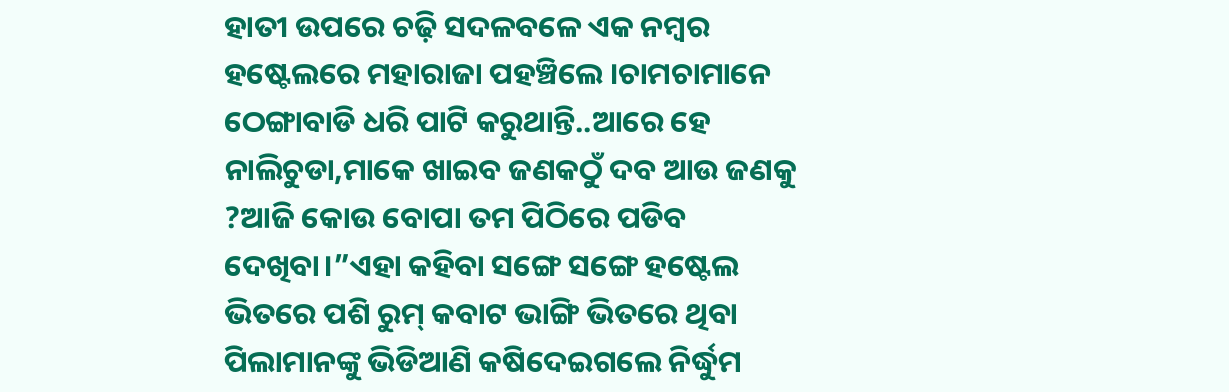ହାତୀ ଉପରେ ଚଢ଼ି ସଦଳବଳେ ଏକ ନମ୍ବର ହଷ୍ଟେଲରେ ମହାରାଜା ପହଞ୍ଚିଲେ ।ଚାମଚାମାନେ ଠେଙ୍ଗାବାଡି ଧରି ପାଟି କରୁଥାନ୍ତି..ଆରେ ହେ ନାଲିଚୁଡା,ମାକେ ଖାଇବ ଜଣକଠୁଁ ଦବ ଆଉ ଜଣକୁ ?ଆଜି କୋଉ ବୋପା ତମ ପିଠିରେ ପଡିବ ଦେଖିବା।”ଏହା କହିବା ସଙ୍ଗେ ସଙ୍ଗେ ହଷ୍ଟେଲ ଭିତରେ ପଶି ରୁମ୍ କବାଟ ଭାଙ୍ଗି ଭିତରେ ଥିବା ପିଲାମାନଙ୍କୁ ଭିଡିଆଣି କଷିଦେଇଗଲେ ନିର୍ଦ୍ଧୁମ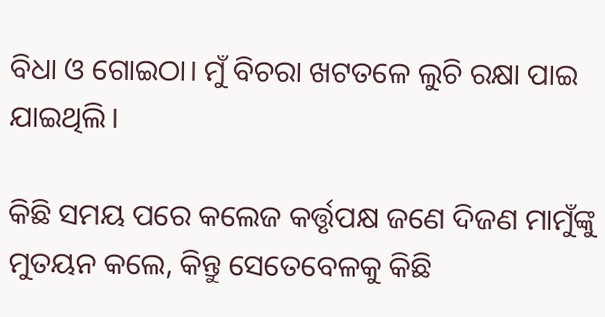ବିଧା ଓ ଗୋଇଠା। ମୁଁ ବିଚରା ଖଟତଳେ ଲୁଚି ରକ୍ଷା ପାଇ ଯାଇଥିଲି।

କିଛି ସମୟ ପରେ କଲେଜ କର୍ତ୍ତୃପକ୍ଷ ଜଣେ ଦିଜଣ ମାମୁଁଙ୍କୁ ମୁତୟନ କଲେ, କିନ୍ତୁ ସେତେବେଳକୁ କିଛି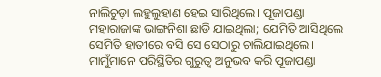ନାଲିଚୁଡ଼ା ଲହୁଲୁହାଣ ହେଇ ସାରିଥିଲେ। ପୂଜାପଣ୍ଡା ମହାରାଜାଙ୍କ ଭାଙ୍ଗନିଶା ଛାଡି ଯାଇଥିଲା; ଯେମିତି ଆସିଥିଲେ ସେମିତି ହାତୀରେ ବସି ସେ ସେଠାରୁ ଚାଲିଯାଇଥିଲେ। ମାମୁଁମାନେ ପରିସ୍ଥିତିର ଗୁରୁତ୍ବ ଅନୁଭବ କରି ପୂଜାପଣ୍ଡା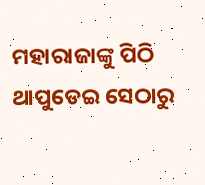ମହାରାଜାଙ୍କୁ ପିଠି ଥାପୁଡେଇ ସେଠାରୁ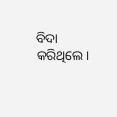ବିଦା କରିଥିଲେ।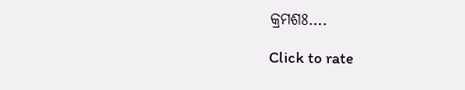କ୍ରମଶଃ….

Click to rate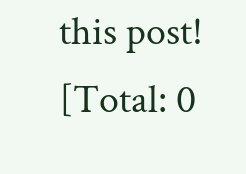this post!
[Total: 0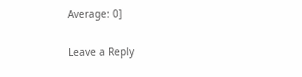Average: 0]

Leave a Reply